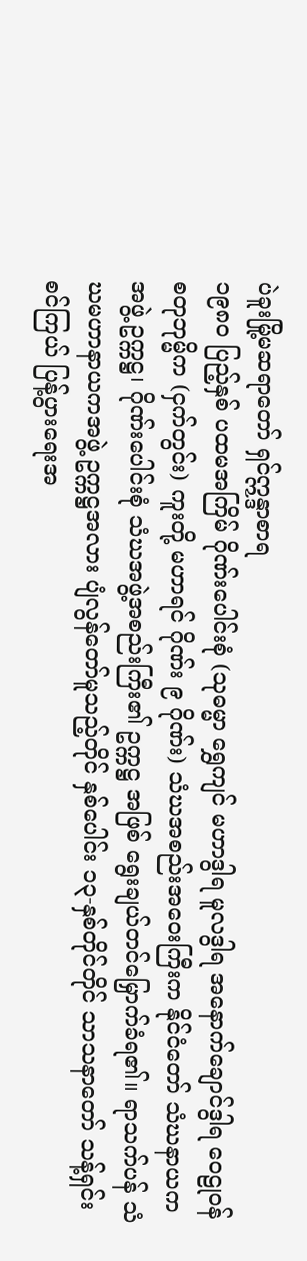ပဲခူးမြို့မဆရာတော် ရှင်ဣန္ဒာစာရ
၁၉၈၀ ပြည့်နှစ် ပထမအကြိမ် ဂိုဏ်းပေါင်းစုံ (သုဓမ္မာ ရွှေကျင် မဟာဒွါရ မူလဒွါရ အနောက်ချောင်ဒွါရ ဝေဠုဝန် စတုဘုမ္မိက (ငှက်တွင်း) ကူးတို့ မဟာရင် ဂိုဏ်း ၉ ဂိုဏ်း) သံဃအစည်းအဝေးကြီးက နိုင်ငံတော် သံဃနာယကအဖွဲ့ ဥက္ကဋ္ဌ၊ ဂိုဏ်းပေါင်းစုံ သံဃအဖွဲ့အစည်းကြီး၏ ဥက္ကဋ္ဌ အဖြစ် ရွေးချယ်တင်မြှောက်ခံရ၏။ ရာသက်ပန် သံဃမဟာနာယကအဖွဲ့ ဥက္ကဋ္ဌအလား ပျံလွန်တော်မူသည့်တိုင် နှစ်ပေါင်း ၁၃-နှစ်တိုင်တိုင် သာသနာတော် သန့်ရှင်းစင်ကြယ် ပြန့်ပွားရေးအ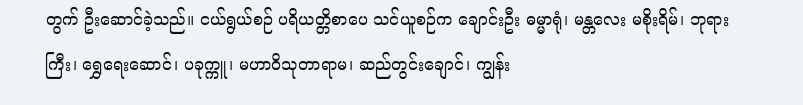တွက် ဦးဆောင်ခဲ့သည်။ ငယ်ရွယ်စဉ် ပရိယတ္တိစာပေ သင်ယူစဉ်က ချောင်းဦး ဓမ္မာရုံ၊ မန္တလေး မစိုးရိမ်၊ ဘုရားကြီး၊ ရွှေရေးဆောင်၊ ပခုက္ကူ၊ မဟာဝိသုတာရာမ၊ ဆည်တွင်းချောင်၊ ကျွန်း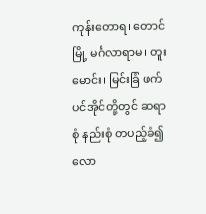ကုန်းတောရ၊ တောင်မြို့ မင်္ဂလာရာမ၊ တူးမောင်း၊ မြင်းခြံ ဖက်ပင်အိုင်တို့တွင် ဆရာစုံ နည်းစုံ တပည့်ခံ၍ လော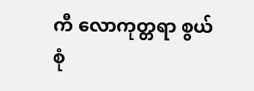ကီ လောကုတ္တရာ စွယ်စုံ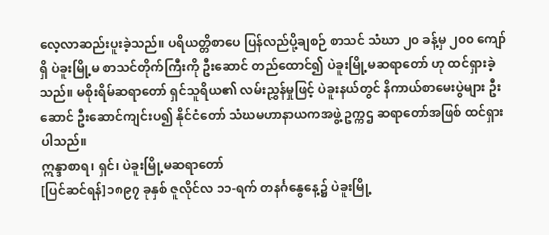လေ့လာဆည်းပူးခဲ့သည်။ ပရိယတ္တိစာပေ ပြန်လည်ပို့ချစဉ် စာသင် သံဃာ ၂၀ ခန့်မှ ၂၀၀ ကျော်ရှိ ပဲခူးမြို့မ စာသင်တိုက်ကြီးကို ဦးဆောင် တည်ထောင်၍ ပဲခူးမြို့မဆရာတော် ဟု ထင်ရှားခဲ့သည်။ မစိုးရိမ်ဆရာတော် ရှင်သူရိယ၏ လမ်းညွှန်မှုဖြင့် ပဲခူးနယ်တွင် နိကာယ်စာမေးပွဲများ ဦးဆောင် ဦးဆောင်ကျင်းပ၍ နိုင်ငံတော် သံဃမဟာနာယကအဖွဲ့ ဥက္ကဌ ဆရာတော်အဖြစ် ထင်ရှားပါသည်။
ဣန္ဒာစာရ၊ ရှင်၊ ပဲခူးမြို့မဆရာတော်
[ပြင်ဆင်ရန်]၁၈၉၇ ခုနှစ် ဇူလိုင်လ ၁၁-ရက် တနင်္ဂနွေနေ့၌ ပဲခူးမြို့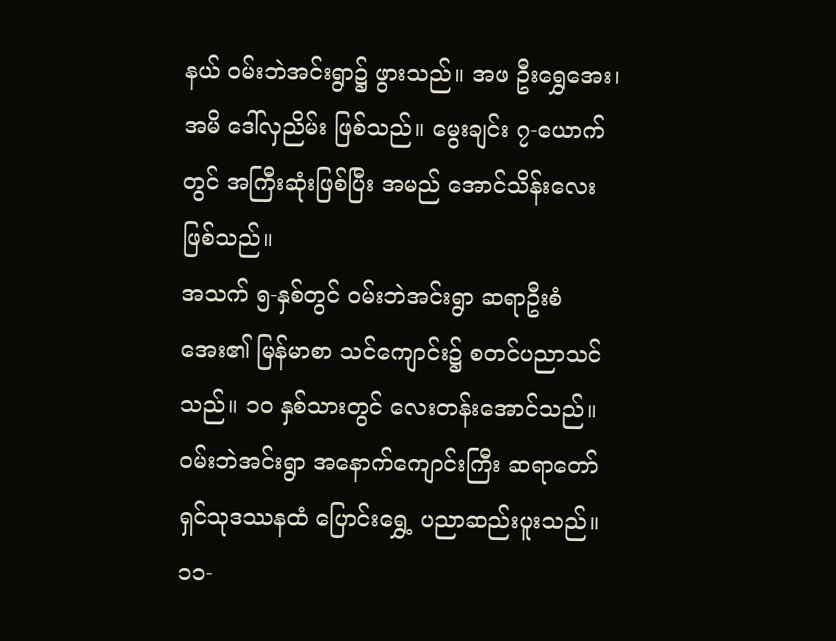နယ် ဝမ်းဘဲအင်းရွာ၌ ဖွားသည်။ အဖ ဦးရွှေအေး၊ အမိ ဒေါ်လှညိမ်း ဖြစ်သည်။ မွေးချင်း ၇-ယောက်တွင် အကြီးဆုံးဖြစ်ပြီး အမည် အောင်သိန်းလေး ဖြစ်သည်။
အသက် ၅-နှစ်တွင် ဝမ်းဘဲအင်းရွာ ဆရာဦးစံအေး၏ မြန်မာစာ သင်ကျောင်း၌ စတင်ပညာသင်သည်။ ၁၀ နှစ်သားတွင် လေးတန်းအောင်သည်။ ဝမ်းဘဲအင်းရွာ အနောက်ကျောင်းကြီး ဆရာတော်ရှင်သုဒဿနထံ ပြောင်းရွှေ့ ပညာဆည်းပူးသည်။ ၁၁-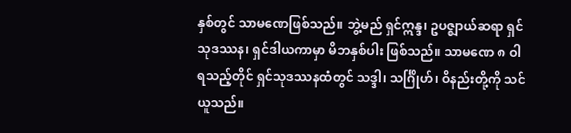နှစ်တွင် သာမဏေဖြစ်သည်။ ဘွဲ့မည် ရှင်ဣန္ဒ၊ ဥပဇ္ဈာယ်ဆရာ ရှင်သုဒဿန၊ ရှင်ဒါယကာမှာ မိဘနှစ်ပါး ဖြစ်သည်။ သာမဏေ ၈ ဝါရသည့်တိုင် ရှင်သုဒဿနထံတွင် သဒ္ဒါ၊ သင်္ဂြိုဟ်၊ ဝိနည်းတို့ကို သင်ယူသည်။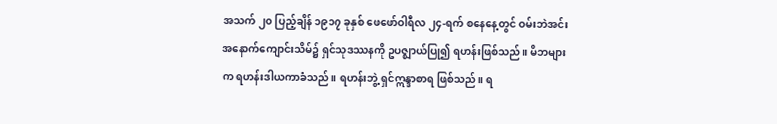အသက် ၂၀ ပြည့်ချိန် ၁၉၁၇ ခုနှစ် ဖေဖော်ဝါရီလ ၂၄-ရက် စနေနေ့တွင် ဝမ်းဘဲအင်း အနောက်ကျောင်းသိမ်၌ ရှင်သုဒဿနကို ဥပဇ္ဈာယ်ပြု၍ ရဟန်းဖြစ်သည်။ မိဘများက ရဟန်းဒါယကာခံသည်။ ရဟန်းဘွဲ့ ရှင်ဣန္ဒာစာရ ဖြစ်သည်။ ရ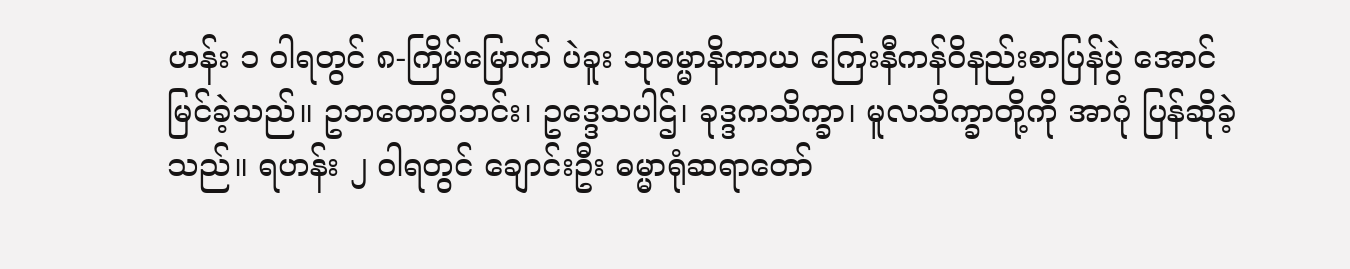ဟန်း ၁ ဝါရတွင် ၈-ကြိမ်မြောက် ပဲခူး သုဓမ္မာနိကာယ ကြေးနီကန်ဝိနည်းစာပြန်ပွဲ အောင်မြင်ခဲ့သည်။ ဥဘတောဝိဘင်း၊ ဥဒ္ဒေသပါဌ်၊ ခုဒ္ဒကသိက္ခာ၊ မူလသိက္ခာတို့ကို အာဂုံ ပြန်ဆိုခဲ့သည်။ ရဟန်း ၂ ဝါရတွင် ချောင်းဦး ဓမ္မာရုံဆရာတော်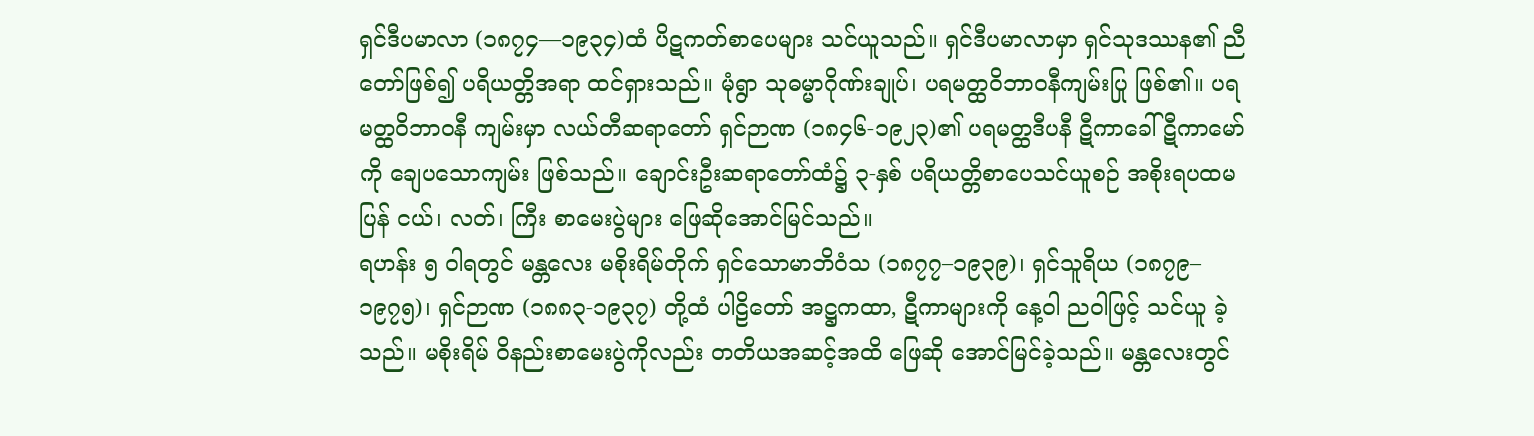ရှင်ဒီပမာလာ (၁၈၇၄—၁၉၃၄)ထံ ပိဋကတ်စာပေများ သင်ယူသည်။ ရှင်ဒီပမာလာမှာ ရှင်သုဒဿန၏ ညီတော်ဖြစ်၍ ပရိယတ္တိအရာ ထင်ရှားသည်။ မုံရွာ သုဓမ္မာဂိုဏ်းချုပ်၊ ပရမတ္ထဝိဘာဝနီကျမ်းပြု ဖြစ်၏။ ပရမတ္ထဝိဘာဝနီ ကျမ်းမှာ လယ်တီဆရာတော် ရှင်ဉာဏ (၁၈၄၆-၁၉၂၃)၏ ပရမတ္ထဒီပနီ ဋီကာခေါ် ဋီကာမော်ကို ချေပသောကျမ်း ဖြစ်သည်။ ချောင်းဦးဆရာတော်ထံ၌ ၃-နှစ် ပရိယတ္တိစာပေသင်ယူစဉ် အစိုးရပထမပြန် ငယ်၊ လတ်၊ ကြီး စာမေးပွဲများ ဖြေဆိုအောင်မြင်သည်။
ရဟန်း ၅ ဝါရတွင် မန္တလေး မစိုးရိမ်တိုက် ရှင်သောမာဘိဝံသ (၁၈၇၇–၁၉၃၉)၊ ရှင်သူရိယ (၁၈၇၉–၁၉၇၅)၊ ရှင်ဉာဏ (၁၈၈၃-၁၉၃၇) တို့ထံ ပါဠိတော် အဋ္ဌကထာ, ဋီကာများကို နေ့ဝါ ညဝါဖြင့် သင်ယူ ခဲ့သည်။ မစိုးရိမ် ဝိနည်းစာမေးပွဲကိုလည်း တတိယအဆင့်အထိ ဖြေဆို အောင်မြင်ခဲ့သည်။ မန္တလေးတွင်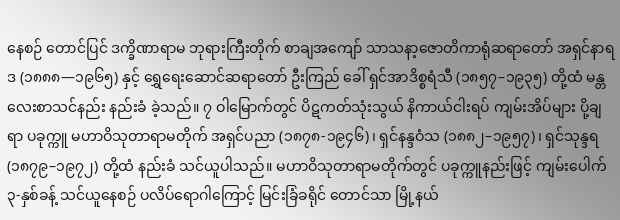နေစဉ် တောင်ပြင် ဒက္ခိဏာရာမ ဘုရားကြီးတိုက် စာချအကျော် သာသနာ့ဇောတိကာရုံဆရာတော် အရှင်နာရဒ (၁၈၈၈—၁၉၆၅) နှင့် ရွှေရေးဆောင်ဆရာတော် ဦးကြည် ခေါ် ရှင်အာဒိစ္စရံသီ (၁၈၅၇–၁၉၃၅) တို့ထံ မန္တလေးစာသင်နည်း နည်းခံ ခဲ့သည်။ ၇ ဝါမြောက်တွင် ပိဋကတ်သုံးသွယ် နိကာယ်ငါးရပ် ကျမ်းအိပ်များ ပို့ချရာ ပခုက္ကူ မဟာဝိသုတာရာမတိုက် အရှင်ပညာ (၁၈၇၈-၁၉၄၆)၊ ရှင်နန္ဒဝံသ (၁၈၈၂–၁၉၅၇)၊ ရှင်သုန္ဒရ (၁၈၇၉–၁၉၇၂) တို့ထံ နည်းခံ သင်ယူပါသည်။ မဟာဝိသုတာရာမတိုက်တွင် ပခုက္ကူနည်းဖြင့် ကျမ်းပေါက် ၃-နှစ်ခန့် သင်ယူနေစဉ် ပလိပ်ရောဂါကြောင့် မြင်းခြံခရိုင် တောင်သာ မြို့နယ်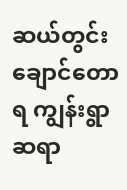ဆယ်တွင်းချောင်တောရ ကျွန်းရွာဆရာ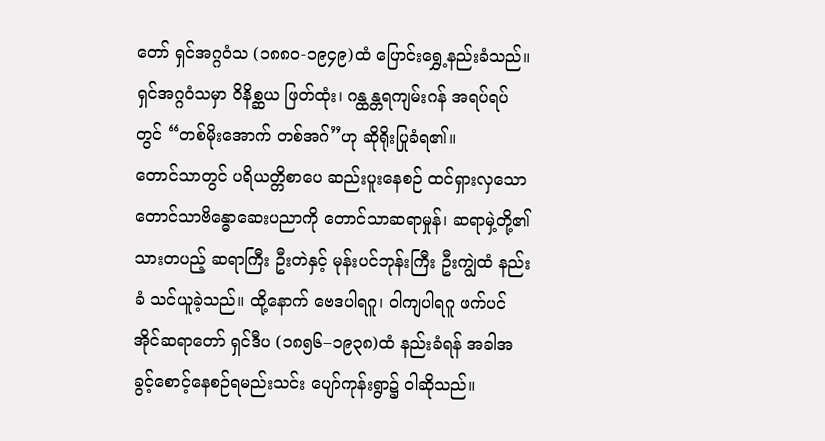တော် ရှင်အဂ္ဂဝံသ (၁၈၈၀-၁၉၄၉)ထံ ပြောင်းရွှေ့နည်းခံသည်။ ရှင်အဂ္ဂဝံသမှာ ဝိနိစ္ဆယ ဖြတ်ထုံး၊ ဂန္ထန္တရကျမ်းဂန် အရပ်ရပ်တွင် “တစ်မိုးအောက် တစ်အဂ်”ဟု ဆိုရိုးပြုခံရ၏။
တောင်သာတွင် ပရိယတ္တိစာပေ ဆည်းပူးနေစဉ် ထင်ရှားလှသော တောင်သာဗိန္ဓောဆေးပညာကို တောင်သာဆရာမှုန်၊ ဆရာမှဲ့တို့၏ သားတပည့် ဆရာကြီး ဦးတဲနှင့် မုန်းပင်ဘုန်းကြီး ဦးကျွဲထံ နည်းခံ သင်ယူခဲ့သည်။ ထို့နောက် ဗေဒပါရဂူ၊ ဝါကျပါရဂူ ဖက်ပင်အိုင်ဆရာတော် ရှင်ဒီပ (၁၈၅၆–၁၉၃၈)ထံ နည်းခံရန် အခါအခွင့်စောင့်နေစဉ်ရမည်းသင်း ပျော်ကုန်းရွာ၌ ဝါဆိုသည်။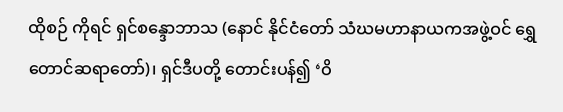ထိုစဉ် ကိုရင် ရှင်စန္ဒောဘာသ (နောင် နိုင်ငံတော် သံဃမဟာနာယကအဖွဲ့ဝင် ရွှေတောင်ဆရာတော်)၊ ရှင်ဒီပတို့ တောင်းပန်၍ ‘ဝိ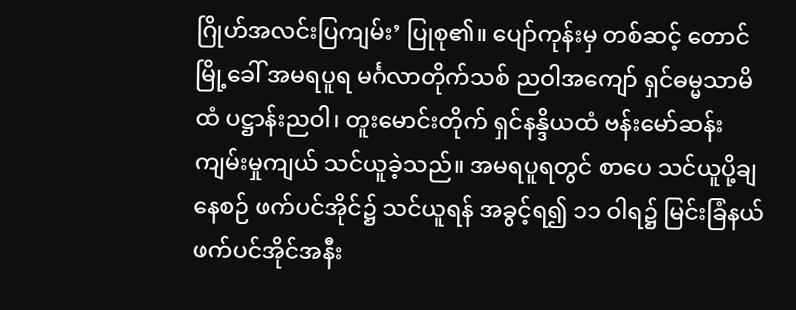ဂြိုဟ်အလင်းပြကျမ်း’ ပြုစု၏။ ပျော်ကုန်းမှ တစ်ဆင့် တောင်မြို့ခေါ် အမရပူရ မင်္ဂလာတိုက်သစ် ညဝါအကျော် ရှင်ဓမ္မသာမိထံ ပဋ္ဌာန်းညဝါ၊ တူးမောင်းတိုက် ရှင်နန္ဒိယထံ ဗန်းမော်ဆန်း ကျမ်းမှုကျယ် သင်ယူခဲ့သည်။ အမရပူရတွင် စာပေ သင်ယူပို့ချနေစဉ် ဖက်ပင်အိုင်၌ သင်ယူရန် အခွင့်ရ၍ ၁၁ ဝါရ၌ မြင်းခြံနယ် ဖက်ပင်အိုင်အနီး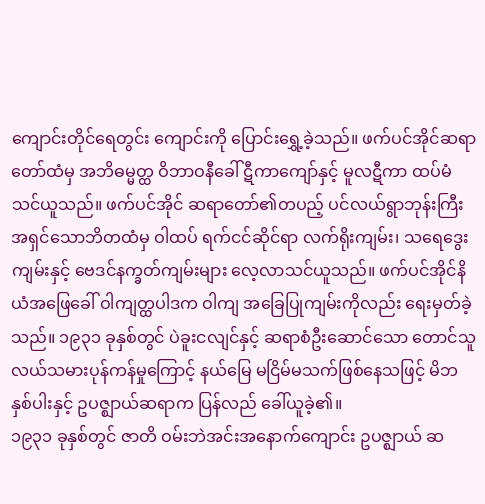ကျောင်းတိုင်ရေတွင်း ကျောင်းကို ပြောင်းရွှေ့ခဲ့သည်။ ဖက်ပင်အိုင်ဆရာတော်ထံမှ အဘိဓမ္မတ္ထ ဝိဘာဝနီခေါ် ဋီကာကျော်နှင့် မူလဋီကာ ထပ်မံသင်ယူသည်။ ဖက်ပင်အိုင် ဆရာတော်၏တပည့် ပင်လယ်ရွာဘုန်းကြီး အရှင်သောဘိတထံမှ ဝါထပ် ရက်ငင်ဆိုင်ရာ လက်ရိုးကျမ်း၊ သရေဒွေးကျမ်းနှင့် ဗေဒင်နက္ခတ်ကျမ်းများ လေ့လာသင်ယူသည်။ ဖက်ပင်အိုင်နိယံအဖြေခေါ် ဝါကျတ္ထပါဒက ဝါကျ အခြေပြုကျမ်းကိုလည်း ရေးမှတ်ခဲ့သည်။ ၁၉၃၁ ခုနှစ်တွင် ပဲခူးငလျင်နှင့် ဆရာစံဦးဆောင်သော တောင်သူလယ်သမားပုန်ကန်မှုကြောင့် နယ်မြေ မငြိမ်မသက်ဖြစ်နေသဖြင့် မိဘနှစ်ပါးနှင့် ဥပဇ္ဈာယ်ဆရာက ပြန်လည် ခေါ်ယူခဲ့၏။
၁၉၃၁ ခုနှစ်တွင် ဇာတိ ဝမ်းဘဲအင်းအနောက်ကျောင်း ဥပဇ္ဈာယ် ဆ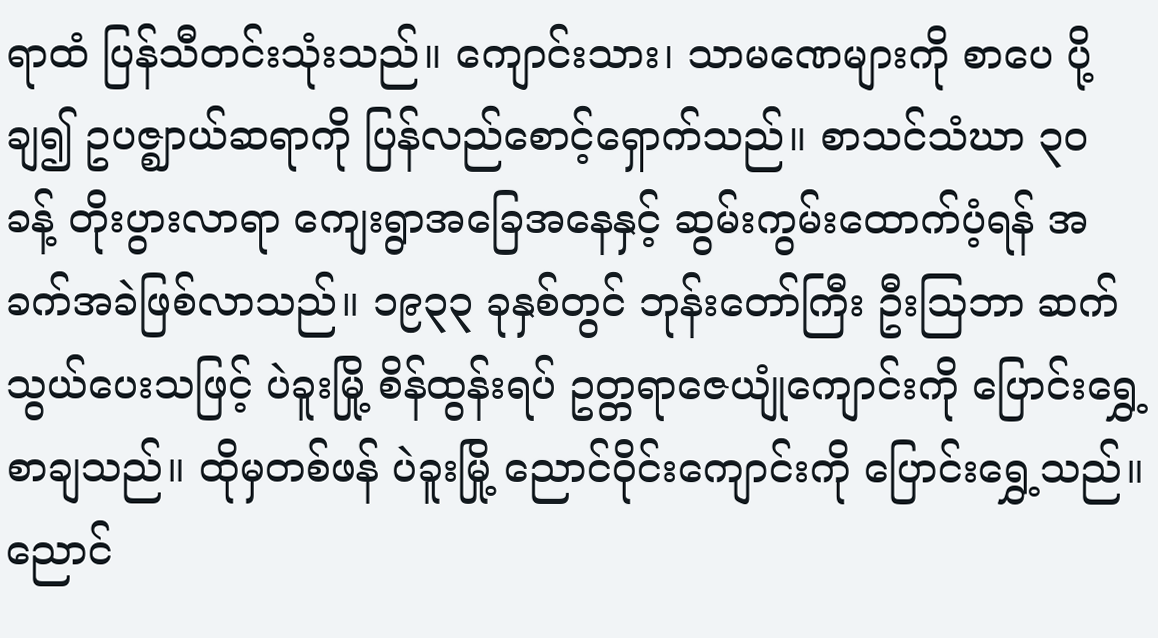ရာထံ ပြန်သီတင်းသုံးသည်။ ကျောင်းသား၊ သာမဏေများကို စာပေ ပို့ချ၍ ဥပဇ္ဈာယ်ဆရာကို ပြန်လည်စောင့်ရှောက်သည်။ စာသင်သံဃာ ၃၀ ခန့် တိုးပွားလာရာ ကျေးရွာအခြေအနေနှင့် ဆွမ်းကွမ်းထောက်ပံ့ရန် အခက်အခဲဖြစ်လာသည်။ ၁၉၃၃ ခုနှစ်တွင် ဘုန်းတော်ကြီး ဦးဩဘာ ဆက်သွယ်ပေးသဖြင့် ပဲခူးမြို့ စိန်ထွန်းရပ် ဥတ္တရာဇေယျုံကျောင်းကို ပြောင်းရွှေ့ စာချသည်။ ထိုမှတစ်ဖန် ပဲခူးမြို့ ညောင်ဝိုင်းကျောင်းကို ပြောင်းရွှေ့သည်။ ညောင်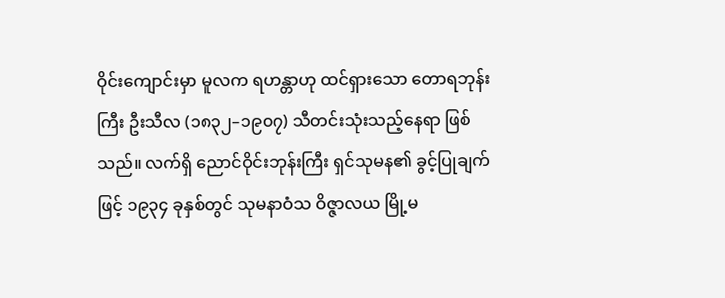ဝိုင်းကျောင်းမှာ မူလက ရဟန္တာဟု ထင်ရှားသော တောရဘုန်းကြီး ဦးသီလ (၁၈၃၂–၁၉၀၇) သီတင်းသုံးသည့်နေရာ ဖြစ်သည်။ လက်ရှိ ညောင်ဝိုင်းဘုန်းကြီး ရှင်သုမန၏ ခွင့်ပြုချက်ဖြင့် ၁၉၃၄ ခုနှစ်တွင် သုမနာဝံသ ဝိဇ္ဇာလယ မြို့မ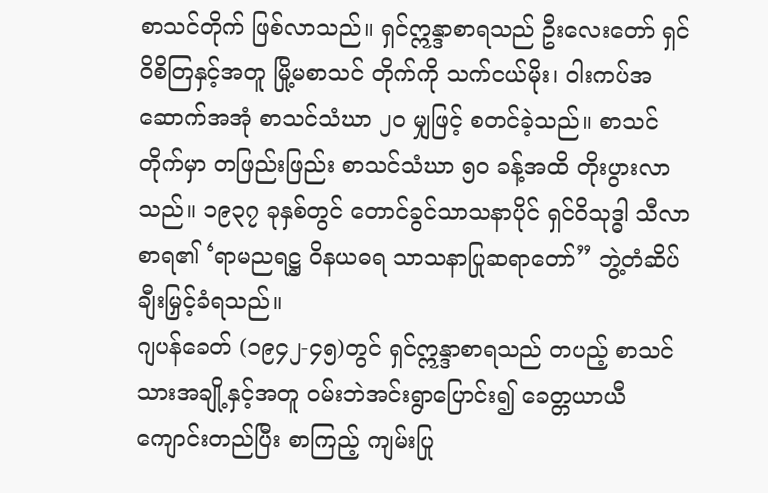စာသင်တိုက် ဖြစ်လာသည်။ ရှင်ဣန္ဒာစာရသည် ဦးလေးတော် ရှင်ဝိစိတြနှင့်အတူ မြို့မစာသင် တိုက်ကို သက်ငယ်မိုး၊ ဝါးကပ်အဆောက်အအုံ စာသင်သံဃာ ၂၀ မျှဖြင့် စတင်ခဲ့သည်။ စာသင်တိုက်မှာ တဖြည်းဖြည်း စာသင်သံဃာ ၅၀ ခန့်အထိ တိုးပွားလာသည်။ ၁၉၃၇ ခုနှစ်တွင် တောင်ခွင်သာသနာပိုင် ရှင်ဝိသုဒ္ဓါ သီလာစာရ၏ ‘ရာမညရဋ္ဌ ဝိနယဓရ သာသနာပြုဆရာတော်” ဘွဲ့တံဆိပ် ချီးမြှင့်ခံရသည်။
ဂျပန်ခေတ် (၁၉၄၂-၄၅)တွင် ရှင်ဣန္ဒာစာရသည် တပည့် စာသင် သားအချို့နှင့်အတူ ဝမ်းဘဲအင်းရွာပြောင်း၍ ခေတ္တယာယီကျောင်းတည်ပြီး စာကြည့် ကျမ်းပြု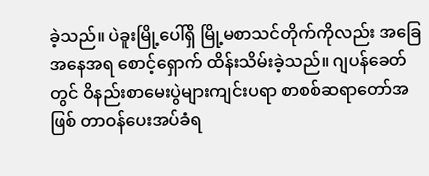ခဲ့သည်။ ပဲခူးမြို့ပေါ်ရှိ မြို့မစာသင်တိုက်ကိုလည်း အခြေ အနေအရ စောင့်ရှောက် ထိန်းသိမ်းခဲ့သည်။ ဂျပန်ခေတ်တွင် ဝိနည်းစာမေးပွဲများကျင်းပရာ စာစစ်ဆရာတော်အဖြစ် တာဝန်ပေးအပ်ခံရ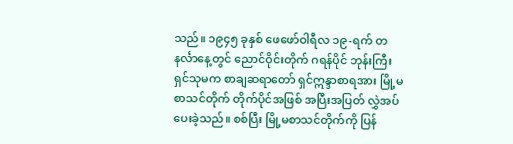သည်။ ၁၉၄၅ ခုနှစ် ဖေဖော်ဝါရီလ ၁၉-ရက် တနင်္လာနေ့တွင် ညောင်ဝိုင်းတိုက် ဂရန်ပိုင် ဘုန်းကြီး ရှင်သုမက စာချဆရာတော် ရှင်ဣန္ဒာစာရအား မြို့မ စာသင်တိုက် တိုက်ပိုင်အဖြစ် အပြီးအပြတ် လွှဲအပ်ပေးခဲ့သည်။ စစ်ပြီး မြို့မစာသင်တိုက်ကို ပြန်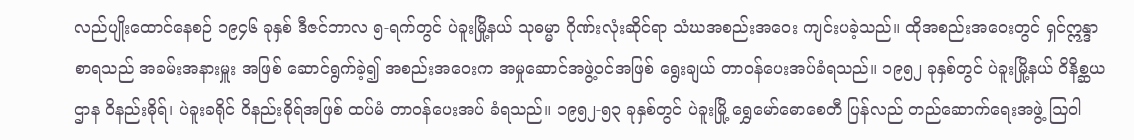လည်ပျိုးထောင်နေစဉ် ၁၉၄၆ ခုနှစ် ဒီဇင်ဘာလ ၅-ရက်တွင် ပဲခူးမြို့နယ် သုဓမ္မာ ဂိုဏ်းလုံးဆိုင်ရာ သံဃအစည်းအဝေး ကျင်းပခဲ့သည်။ ထိုအစည်းအဝေးတွင် ရှင်ဣန္ဒာစာရသည် အခမ်းအနားမှူး အဖြစ် ဆောင်ရွက်ခဲ့၍ အစည်းအဝေးက အမှုဆောင်အဖွဲ့ဝင်အဖြစ် ရွေးချယ် တာဝန်ပေးအပ်ခံရသည်။ ၁၉၅၂ ခုနှစ်တွင် ပဲခူးမြို့နယ် ဝိနိစ္ဆယ ဌာန ဝိနည်းဓိုရ်၊ ပဲခူးခရိုင် ဝိနည်းဓိုရ်အဖြစ် ထပ်မံ တာဝန်ပေးအပ် ခံရသည်။ ၁၉၅၂-၅၃ ခုနှစ်တွင် ပဲခူးမြို့ ရွှေမော်ဓောစေတီ ပြန်လည် တည်ဆောက်ရေးအဖွဲ့ ဩဝါ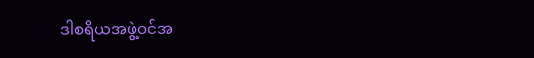ဒါစရိယအဖွဲ့ဝင်အ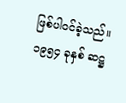ဖြစ်ပါဝင်ခဲ့သည်။
၁၉၅၄ ခုနှစ် ဆဋ္ဌ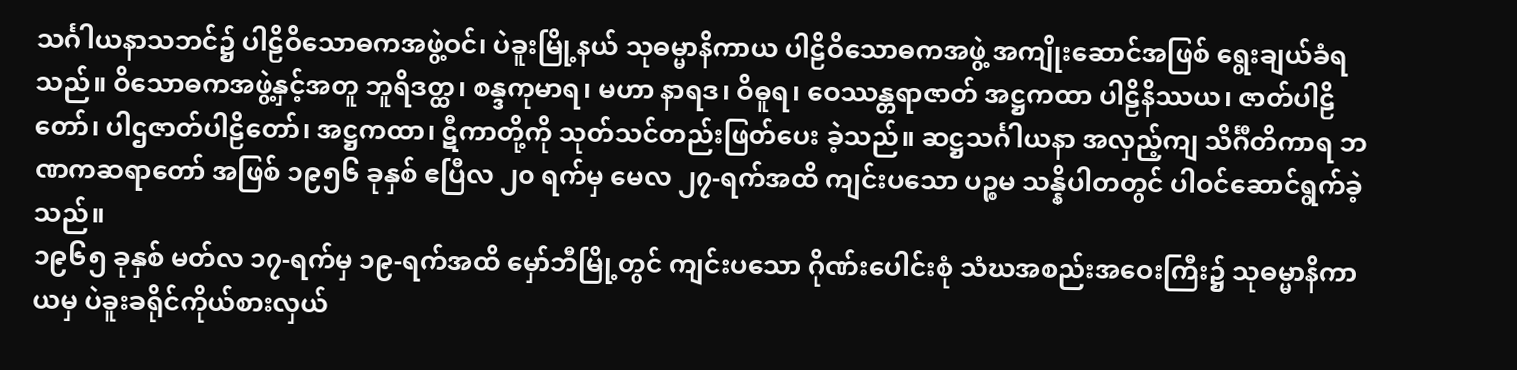သင်္ဂါယနာသဘင်၌ ပါဠိဝိသောဓကအဖွဲ့ဝင်၊ ပဲခူးမြို့နယ် သုဓမ္မာနိကာယ ပါဠိဝိသောဓကအဖွဲ့ အကျိုးဆောင်အဖြစ် ရွေးချယ်ခံရသည်။ ဝိသောဓကအဖွဲ့နှင့်အတူ ဘူရိဒတ္ထ၊ စန္ဒကုမာရ၊ မဟာ နာရဒ၊ ဝိဓူရ၊ ဝေဿန္တရာဇာတ် အဋ္ဌကထာ ပါဠိနိဿယ၊ ဇာတ်ပါဠိတော်၊ ပါဌဇာတ်ပါဠိတော်၊ အဋ္ဌကထာ၊ ဋီကာတို့ကို သုတ်သင်တည်းဖြတ်ပေး ခဲ့သည်။ ဆဋ္ဌသင်္ဂါယနာ အလှည့်ကျ သိင်္ဂီတိကာရ ဘဏကဆရာတော် အဖြစ် ၁၉၅၆ ခုနှစ် ဧပြီလ ၂၀ ရက်မှ မေလ ၂၇-ရက်အထိ ကျင်းပသော ပဉ္စမ သန္နိပါတတွင် ပါဝင်ဆောင်ရွက်ခဲ့သည်။
၁၉၆၅ ခုနှစ် မတ်လ ၁၇-ရက်မှ ၁၉-ရက်အထိ မှော်ဘီမြို့တွင် ကျင်းပသော ဂိုဏ်းပေါင်းစုံ သံဃအစည်းအဝေးကြီး၌ သုဓမ္မာနိကာယမှ ပဲခူးခရိုင်ကိုယ်စားလှယ်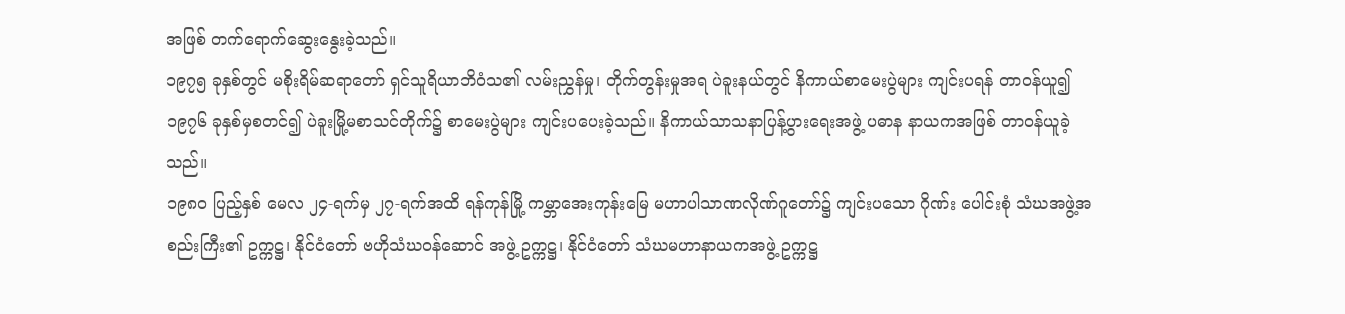အဖြစ် တက်ရောက်ဆွေးနွေးခဲ့သည်။
၁၉၇၅ ခုနှစ်တွင် မစိုးရိမ်ဆရာတော် ရှင်သူရိယာဘိဝံသ၏ လမ်းညွှန်မှု၊ တိုက်တွန်းမှုအရ ပဲခူးနယ်တွင် နိကာယ်စာမေးပွဲများ ကျင်းပရန် တာဝန်ယူ၍ ၁၉၇၆ ခုနှစ်မှစတင်၍ ပဲခူးမြို့မစာသင်တိုက်၌ စာမေးပွဲများ ကျင်းပပေးခဲ့သည်။ နိကာယ်သာသနာပြန့်ပွားရေးအဖွဲ့ ပဓာန နာယကအဖြစ် တာဝန်ယူခဲ့သည်။
၁၉၈၀ ပြည့်နှစ် မေလ ၂၄-ရက်မှ ၂၇-ရက်အထိ ရန်ကုန်မြို့ ကမ္ဘာအေးကုန်းမြေ မဟာပါသာဏလိုဏ်ဂူတော်၌ ကျင်းပသော ဂိုဏ်း ပေါင်းစုံ သံဃအဖွဲ့အစည်းကြီး၏ ဥက္ကဋ္ဌ၊ နိုင်ငံတော် ဗဟိုသံဃဝန်ဆောင် အဖွဲ့ ဥက္ကဋ္ဌ၊ နိုင်ငံတော် သံဃမဟာနာယကအဖွဲ့ ဥက္ကဋ္ဌ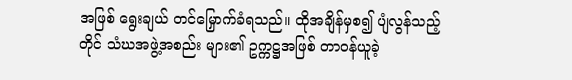အဖြစ် ရွေးချယ် တင်မြှောက်ခံရသည်။ ထိုအချိန်မှစ၍ ပျံလွန်သည့်တိုင် သံဃအဖွဲ့အစည်း များ၏ ဥက္ကဋ္ဌအဖြစ် တာဝန်ယူခဲ့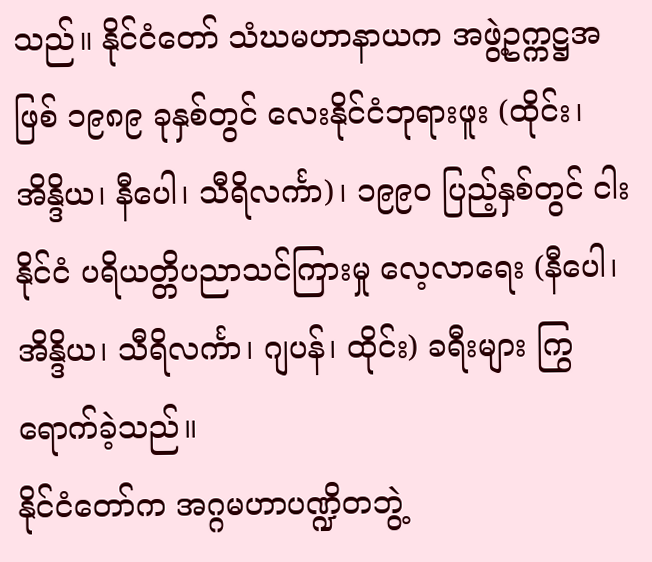သည်။ နိုင်ငံတော် သံဃမဟာနာယက အဖွဲ့ဥက္ကဋ္ဌအဖြစ် ၁၉၈၉ ခုနှစ်တွင် လေးနိုင်ငံဘုရားဖူး (ထိုင်း၊ အိန္ဒိယ၊ နီပေါ၊ သီရိလင်္ကာ)၊ ၁၉၉၀ ပြည့်နှစ်တွင် ငါးနိုင်ငံ ပရိယတ္တိပညာသင်ကြားမှု လေ့လာရေး (နီပေါ၊ အိန္ဒိယ၊ သီရိလင်္ကာ၊ ဂျပန်၊ ထိုင်း) ခရီးများ ကြွရောက်ခဲ့သည်။
နိုင်ငံတော်က အဂ္ဂမဟာပဏ္ဍိတဘွဲ့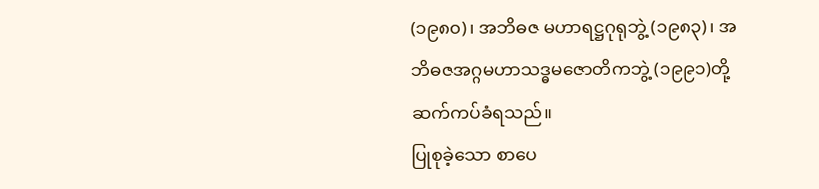(၁၉၈၀)၊ အဘိဓဇ မဟာရဋ္ဌဂုရုဘွဲ့ (၁၉၈၃)၊ အဘိဓဇအဂ္ဂမဟာသဒ္ဓမဇောတိကဘွဲ့ (၁၉၉၁)တို့ ဆက်ကပ်ခံရသည်။
ပြုစုခဲ့သော စာပေ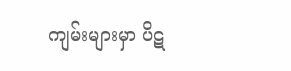ကျမ်းများမှာ ပိဋ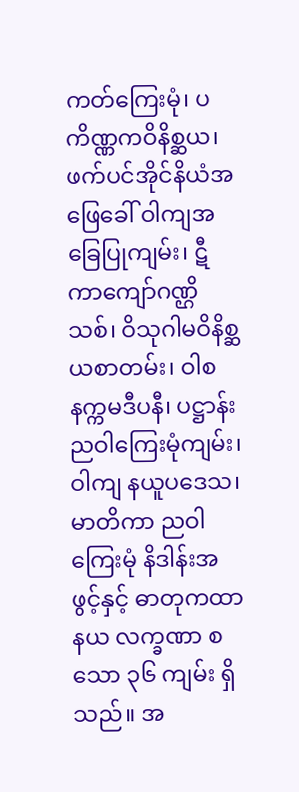ကတ်ကြေးမုံ၊ ပကိဏ္ဏကဝိနိစ္ဆယ၊ ဖက်ပင်အိုင်နိယံအဖြေခေါ် ဝါကျအခြေပြုကျမ်း၊ ဋီကာကျော်ဂဏ္ဌိသစ်၊ ဝိသုဂါမဝိနိစ္ဆယစာတမ်း၊ ဝါစနက္ကမဒီပနီ၊ ပဋ္ဌာန်းညဝါကြေးမုံကျမ်း၊ ဝါကျ နယူပဒေသ၊ မာတိကာ ညဝါကြေးမုံ နိဒါန်းအဖွင့်နှင့် ဓာတုကထာ နယ လက္ခဏာ စသော ၃၆ ကျမ်း ရှိသည်။ အ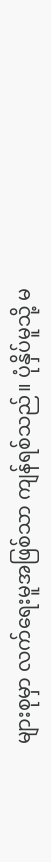များစုမှာ လက်ရေးမူအဖြစ်သာ ကျန်ရစ်သည်။ ပုံနှိပ်မူသို့ မ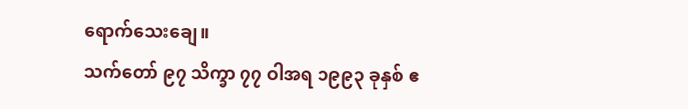ရောက်သေးချေ။
သက်တော် ၉၇ သိက္ခာ ၇၇ ဝါအရ ၁၉၉၃ ခုနှစ် ဧ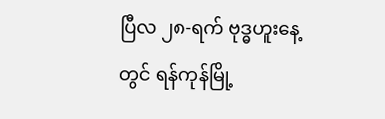ပြီလ ၂၈-ရက် ဗုဒ္ဓဟူးနေ့တွင် ရန်ကုန်မြို့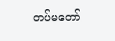တပ်မတော်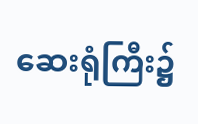ဆေးရုံကြီး၌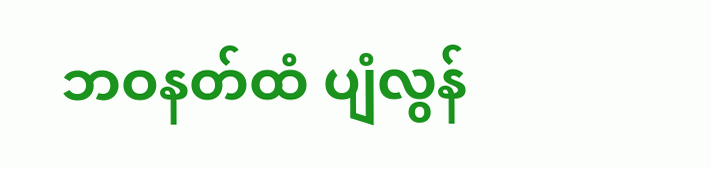ဘဝနတ်ထံ ပျံလွန်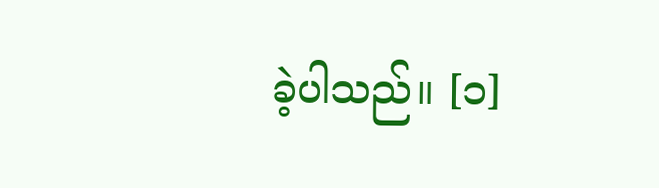ခဲ့ပါသည်။ [၁]